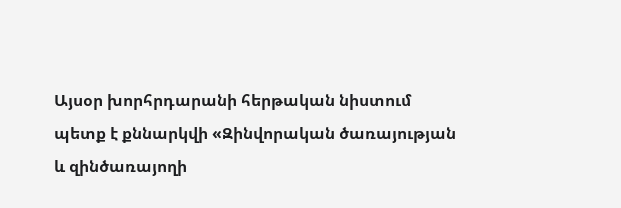Այսօր խորհրդարանի հերթական նիստում պետք է քննարկվի «Զինվորական ծառայության և զինծառայողի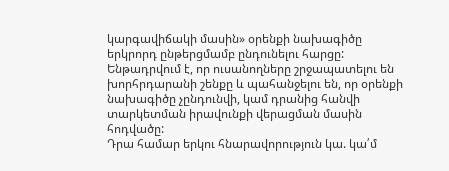կարգավիճակի մասին» օրենքի նախագիծը երկրորդ ընթերցմամբ ընդունելու հարցը: Ենթադրվում է, որ ուսանողները շրջապատելու են խորհրդարանի շենքը և պահանջելու են, որ օրենքի նախագիծը չընդունվի, կամ դրանից հանվի տարկետման իրավունքի վերացման մասին հոդվածը:
Դրա համար երկու հնարավորություն կա. կա՛մ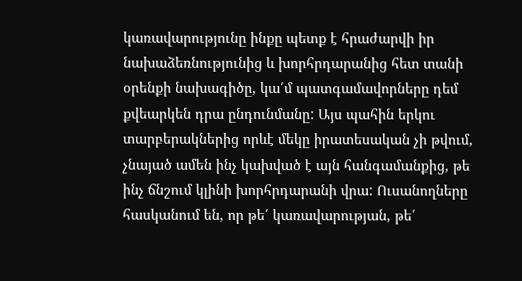կառավարությունը ինքը պետք է հրաժարվի իր նախաձեռնությունից և խորհրդարանից հետ տանի օրենքի նախագիծը, կա՛մ պատգամավորները դեմ քվեարկեն դրա ընդունմանը: Այս պահին երկու տարբերակներից որևէ մեկը իրատեսական չի թվում, չնայած ամեն ինչ կախված է այն հանգամանքից, թե ինչ ճնշում կլինի խորհրդարանի վրա: Ուսանողները հասկանում են, որ թե՛ կառավարության, թե՛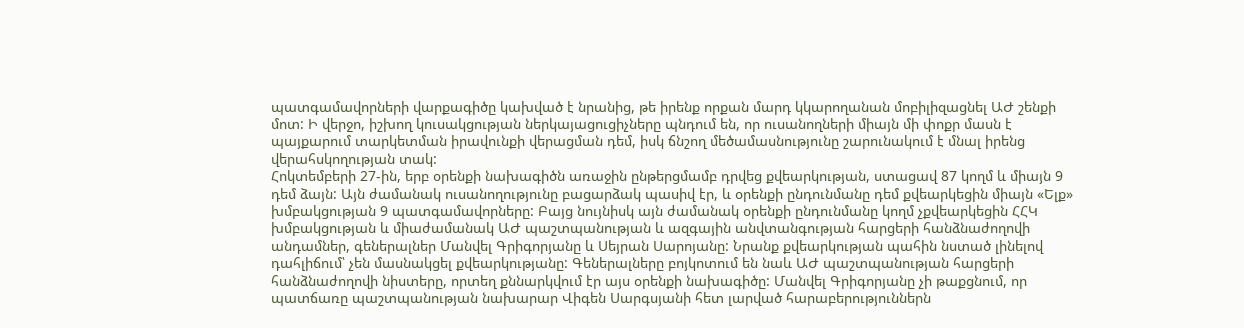պատգամավորների վարքագիծը կախված է նրանից, թե իրենք որքան մարդ կկարողանան մոբիլիզացնել ԱԺ շենքի մոտ: Ի վերջո, իշխող կուսակցության ներկայացուցիչները պնդում են, որ ուսանողների միայն մի փոքր մասն է պայքարում տարկետման իրավունքի վերացման դեմ, իսկ ճնշող մեծամասնությունը շարունակում է մնալ իրենց վերահսկողության տակ:
Հոկտեմբերի 27-ին, երբ օրենքի նախագիծն առաջին ընթերցմամբ դրվեց քվեարկության, ստացավ 87 կողմ և միայն 9 դեմ ձայն: Այն ժամանակ ուսանողությունը բացարձակ պասիվ էր, և օրենքի ընդունմանը դեմ քվեարկեցին միայն «Ելք» խմբակցության 9 պատգամավորները: Բայց նույնիսկ այն ժամանակ օրենքի ընդունմանը կողմ չքվեարկեցին ՀՀԿ խմբակցության և միաժամանակ ԱԺ պաշտպանության և ազգային անվտանգության հարցերի հանձնաժողովի անդամներ, գեներալներ Մանվել Գրիգորյանը և Սեյրան Սարոյանը: Նրանք քվեարկության պահին նստած լինելով դահլիճում՝ չեն մասնակցել քվեարկությանը: Գեներալները բոյկոտում են նաև ԱԺ պաշտպանության հարցերի հանձնաժողովի նիստերը, որտեղ քննարկվում էր այս օրենքի նախագիծը: Մանվել Գրիգորյանը չի թաքցնում, որ պատճառը պաշտպանության նախարար Վիգեն Սարգսյանի հետ լարված հարաբերություններն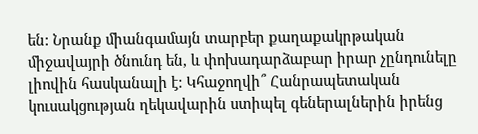են: Նրանք միանգամայն տարբեր քաղաքակրթական միջավայրի ծնունդ են, և փոխադարձաբար իրար չընդունելը լիովին հասկանալի է: Կհաջողվի՞ Հանրապետական կուսակցության ղեկավարին ստիպել գեներալներին իրենց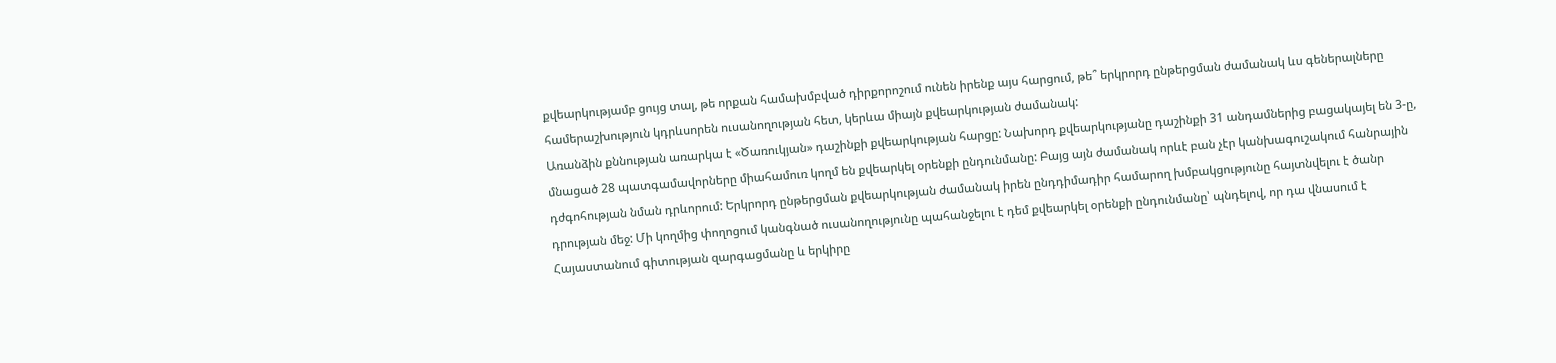քվեարկությամբ ցույց տալ, թե որքան համախմբված դիրքորոշում ունեն իրենք այս հարցում, թե՞ երկրորդ ընթերցման ժամանակ ևս գեներալները համերաշխություն կդրևսորեն ուսանողության հետ, կերևա միայն քվեարկության ժամանակ:
Առանձին քննության առարկա է «Ծառուկյան» դաշինքի քվեարկության հարցը: Նախորդ քվեարկությանը դաշինքի 31 անդամներից բացակայել են 3-ը, մնացած 28 պատգամավորները միահամուռ կողմ են քվեարկել օրենքի ընդունմանը: Բայց այն ժամանակ որևէ բան չէր կանխագուշակում հանրային դժգոհության նման դրևորում: Երկրորդ ընթերցման քվեարկության ժամանակ իրեն ընդդիմադիր համարող խմբակցությունը հայտնվելու է ծանր դրության մեջ: Մի կողմից փողոցում կանգնած ուսանողությունը պահանջելու է դեմ քվեարկել օրենքի ընդունմանը՝ պնդելով, որ դա վնասում է Հայաստանում գիտության զարգացմանը և երկիրը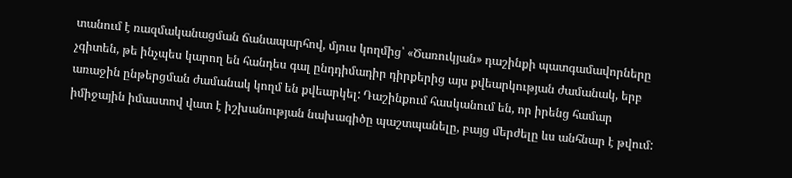տանում է ռազմականացման ճանապարհով, մյուս կողմից՝ «Ծառուկյան» դաշինքի պատգամավորները չգիտեն, թե ինչպես կարող են հանդես գալ ընդդիմադիր դիրքերից այս քվեարկության ժամանակ, երբ առաջին ընթերցման ժամանակ կողմ են քվեարկել: Դաշինքում հասկանում են, որ իրենց համար իմիջային իմաստով վատ է իշխանության նախագիծը պաշտպանելը, բայց մերժելը ևս անհնար է թվում: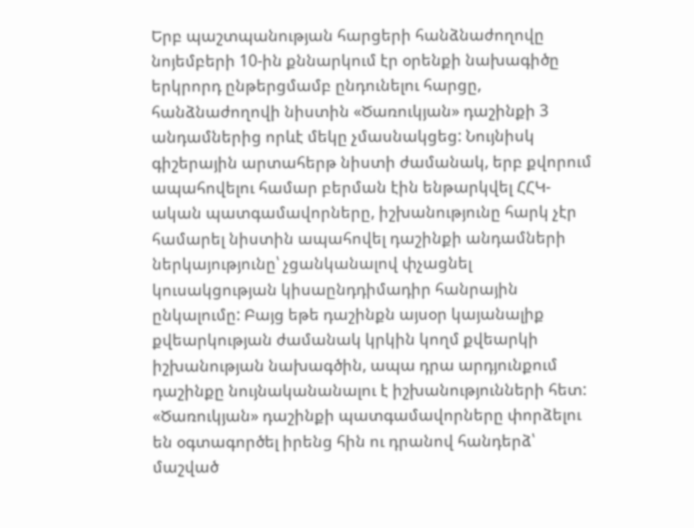Երբ պաշտպանության հարցերի հանձնաժողովը նոյեմբերի 10-ին քննարկում էր օրենքի նախագիծը երկրորդ ընթերցմամբ ընդունելու հարցը, հանձնաժողովի նիստին «Ծառուկյան» դաշինքի 3 անդամներից որևէ մեկը չմասնակցեց: Նույնիսկ գիշերային արտահերթ նիստի ժամանակ, երբ քվորում ապահովելու համար բերման էին ենթարկվել ՀՀԿ-ական պատգամավորները, իշխանությունը հարկ չէր համարել նիստին ապահովել դաշինքի անդամների ներկայությունը՝ չցանկանալով փչացնել կուսակցության կիսաընդդիմադիր հանրային ընկալումը: Բայց եթե դաշինքն այսօր կայանալիք քվեարկության ժամանակ կրկին կողմ քվեարկի իշխանության նախագծին, ապա դրա արդյունքում դաշինքը նույնականանալու է իշխանությունների հետ:
«Ծառուկյան» դաշինքի պատգամավորները փորձելու են օգտագործել իրենց հին ու դրանով հանդերձ՝ մաշված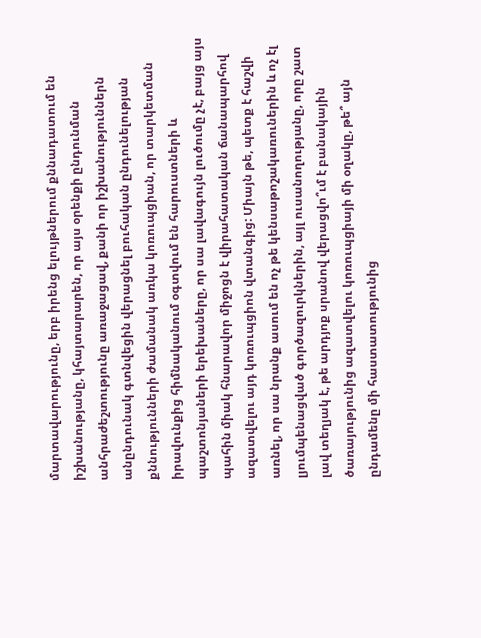մարտավարությունը, երբ իրենց ելույթներում քննադատում են իշխանությանը, կհայտարարեն, որ այս օրենքի ընդունման անհրաժեշտությունը առաջացավ, քանի որ իշխանություններն անընդունակ գտնվեցին վերացնել բուհական ընդունելության քննությունների ժամանակ առկա կոռուպցիան, որ տարկետման իրավունքից հիմնականում օգտվում են հարուստների և պաշտոնյաների երեխաները, որ սա լավագույն լուծումը չէ, բայց այս պահին միակ հնարավոր միջոցն է վիրահատական ճանապարհով ազատվելու այդ կոռուպցիոն վտանգից: Միայն թե, պետք է հաշվի առնել, որ սա նրանք ասում են ոչ թե կենսաթոշակառուներին և ոչ էլ լյումպենացված գործազուրկներին, այլ ուսանողությանը, որը շատ լավ տեղյակ է, թե արդյոք սրանով վերացվո՞ւմ է բանակային ծառայությունից ազատվելու կոռուպցիայի մի օղակը, թե՞ այն ընդամենը մի հաստատությունից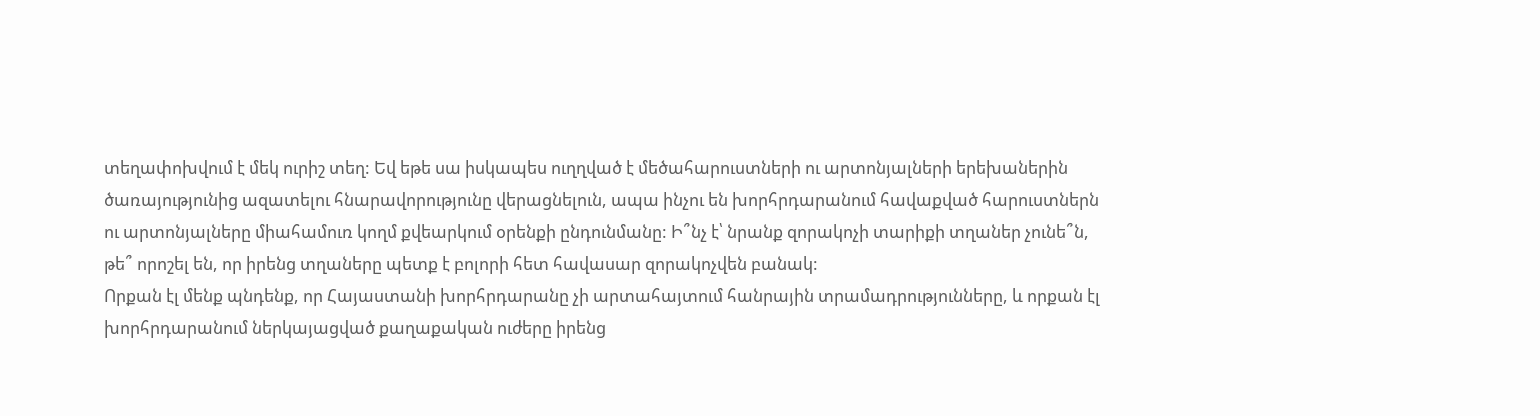տեղափոխվում է մեկ ուրիշ տեղ: Եվ եթե սա իսկապես ուղղված է մեծահարուստների ու արտոնյալների երեխաներին ծառայությունից ազատելու հնարավորությունը վերացնելուն, ապա ինչու են խորհրդարանում հավաքված հարուստներն ու արտոնյալները միահամուռ կողմ քվեարկում օրենքի ընդունմանը: Ի՞նչ է՝ նրանք զորակոչի տարիքի տղաներ չունե՞ն, թե՞ որոշել են, որ իրենց տղաները պետք է բոլորի հետ հավասար զորակոչվեն բանակ:
Որքան էլ մենք պնդենք, որ Հայաստանի խորհրդարանը չի արտահայտում հանրային տրամադրությունները, և որքան էլ խորհրդարանում ներկայացված քաղաքական ուժերը իրենց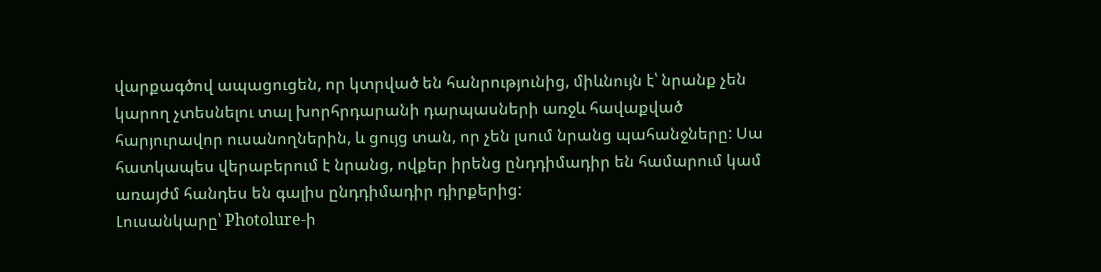վարքագծով ապացուցեն, որ կտրված են հանրությունից, միևնույն է՝ նրանք չեն կարող չտեսնելու տալ խորհրդարանի դարպասների առջև հավաքված հարյուրավոր ուսանողներին, և ցույց տան, որ չեն լսում նրանց պահանջները: Սա հատկապես վերաբերում է նրանց, ովքեր իրենց ընդդիմադիր են համարում կամ առայժմ հանդես են գալիս ընդդիմադիր դիրքերից:
Լուսանկարը՝ Photolure-ի